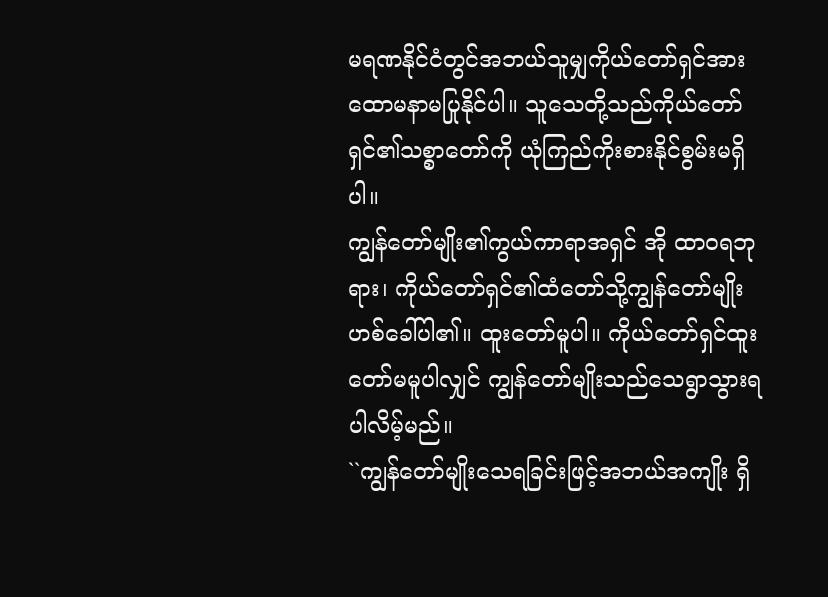မရဏနိုင်ငံတွင်အဘယ်သူမျှကိုယ်တော်ရှင်အား ထောမနာမပြုနိုင်ပါ။ သူသေတို့သည်ကိုယ်တော်ရှင်၏သစ္စာတော်ကို ယုံကြည်ကိုးစားနိုင်စွမ်းမရှိပါ။
ကျွန်တော်မျိုး၏ကွယ်ကာရာအရှင် အို ထာဝရဘုရား၊ ကိုယ်တော်ရှင်၏ထံတော်သို့ကျွန်တော်မျိုး ဟစ်ခေါ်ပါ၏။ ထူးတော်မူပါ။ ကိုယ်တော်ရှင်ထူးတော်မမူပါလျှင် ကျွန်တော်မျိုးသည်သေရွာသွားရပါလိမ့်မည်။
``ကျွန်တော်မျိုးသေရခြင်းဖြင့်အဘယ်အကျိုး ရှိ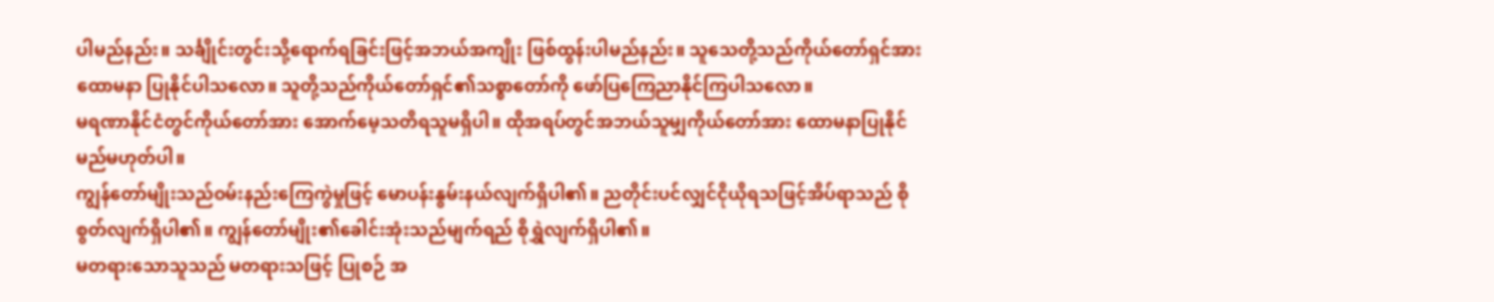ပါမည်နည်း။ သင်္ချိုင်းတွင်းသို့ရောက်ရခြင်းဖြင့်အဘယ်အကျိုး ဖြစ်ထွန်းပါမည်နည်း။ သူသေတို့သည်ကိုယ်တော်ရှင်အားထောမနာ ပြုနိုင်ပါသလော။ သူတို့သည်ကိုယ်တော်ရှင်၏သစ္စာတော်ကို ဖော်ပြကြေညာနိုင်ကြပါသလော။
မရဏာနိုင်ငံတွင်ကိုယ်တော်အား အောက်မေ့သတိရသူမရှိပါ။ ထိုအရပ်တွင်အဘယ်သူမျှကိုယ်တော်အား ထောမနာပြုနိုင်မည်မဟုတ်ပါ။
ကျွန်တော်မျိုးသည်ဝမ်းနည်းကြေကွဲမှုဖြင့် မောပန်းနွမ်းနယ်လျက်ရှိပါ၏။ ညတိုင်းပင်လျှင်ငိုယိုရသဖြင့်အိပ်ရာသည် စိုစွတ်လျက်ရှိပါ၏။ ကျွန်တော်မျိုး၏ခေါင်းအုံးသည်မျက်ရည် စိုရွှဲလျက်ရှိပါ၏။
မတရားသောသူသည် မတရားသဖြင့် ပြုစဉ် အ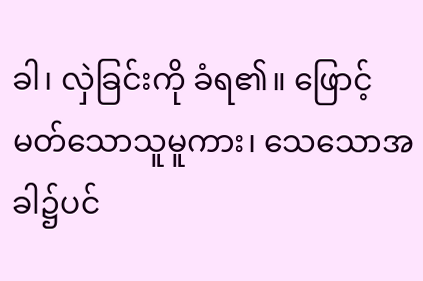ခါ၊ လှဲခြင်းကို ခံရ၏။ ဖြောင့်မတ်သောသူမူကား၊ သေသောအခါ၌ပင်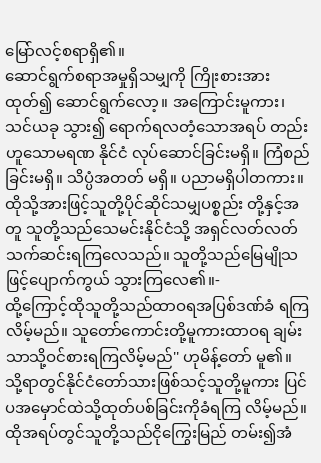မြော်လင့်စရာရှိ၏။
ဆောင်ရွက်စရာအမှုရှိသမျှကို ကြိုးစားအား ထုတ်၍ ဆောင်ရွက်လော့။ အကြောင်းမူကား၊ သင်ယခု သွား၍ ရောက်ရလတံ့သောအရပ် တည်းဟူသောမရဏ နိုင်ငံ လုပ်ဆောင်ခြင်းမရှိ။ ကြံစည်ခြင်းမရှိ။ သိပ္ပံအတတ် မရှိ။ ပညာမရှိပါတကား။
ထိုသို့အားဖြင့်သူတို့ပိုင်ဆိုင်သမျှပစ္စည်း တို့နှင့်အတူ သူတို့သည်သေမင်းနိုင်ငံသို့ အရှင်လတ်လတ်သက်ဆင်းရကြလေသည်။ သူတို့သည်မြေမျိုသဖြင့်ပျောက်ကွယ် သွားကြလေ၏။-
ထို့ကြောင့်ထိုသူတို့သည်ထာဝရအပြစ်ဒဏ်ခံ ရကြလိမ့်မည်။ သူတော်ကောင်းတို့မူကားထာဝရ ချမ်းသာသို့ဝင်စားရကြလိမ့်မည်'' ဟုမိန့်တော် မူ၏။
သို့ရာတွင်နိုင်ငံတော်သားဖြစ်သင့်သူတို့မူကား ပြင်ပအမှောင်ထဲသို့ထုတ်ပစ်ခြင်းကိုခံရကြ လိမ့်မည်။ ထိုအရပ်တွင်သူတို့သည်ငိုကြွေးမြည် တမ်း၍အံ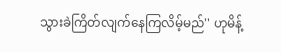သွားခဲကြိတ်လျက်နေကြလိမ့်မည်'' ဟုမိန့်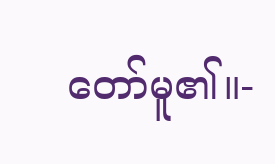တော်မူ၏။-